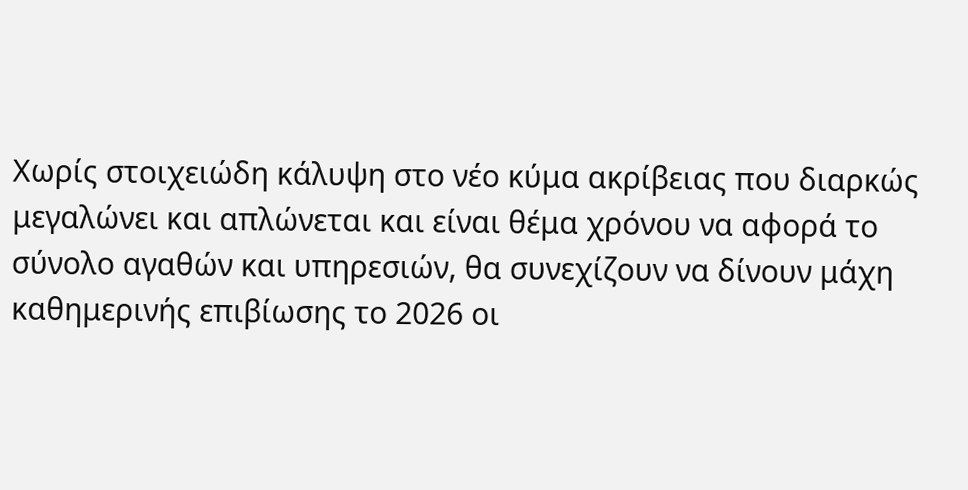Χωρίς στοιχειώδη κάλυψη στο νέο κύμα ακρίβειας που διαρκώς μεγαλώνει και απλώνεται και είναι θέμα χρόνου να αφορά το σύνολο αγαθών και υπηρεσιών, θα συνεχίζουν να δίνουν μάχη καθημερινής επιβίωσης το 2026 οι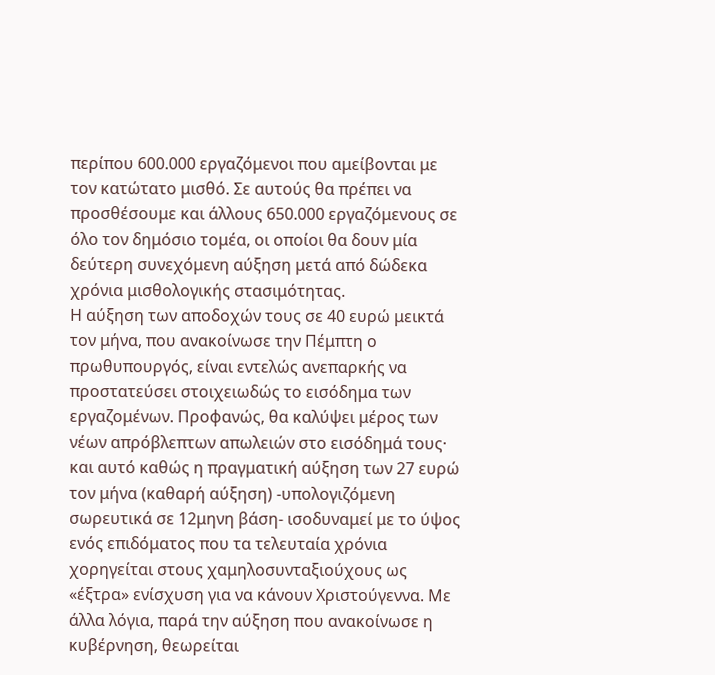περίπου 600.000 εργαζόμενοι που αμείβονται με τον κατώτατο μισθό. Σε αυτούς θα πρέπει να προσθέσουμε και άλλους 650.000 εργαζόμενους σε όλο τον δημόσιο τομέα, οι οποίοι θα δουν μία δεύτερη συνεχόμενη αύξηση μετά από δώδεκα χρόνια μισθολογικής στασιμότητας.
Η αύξηση των αποδοχών τους σε 40 ευρώ μεικτά τον μήνα, που ανακοίνωσε την Πέμπτη ο πρωθυπουργός, είναι εντελώς ανεπαρκής να προστατεύσει στοιχειωδώς το εισόδημα των εργαζομένων. Προφανώς, θα καλύψει μέρος των νέων απρόβλεπτων απωλειών στο εισόδημά τους· και αυτό καθώς η πραγματική αύξηση των 27 ευρώ τον μήνα (καθαρή αύξηση) -υπολογιζόμενη σωρευτικά σε 12μηνη βάση- ισοδυναμεί με το ύψος ενός επιδόματος που τα τελευταία χρόνια χορηγείται στους χαμηλοσυνταξιούχους ως «έξτρα» ενίσχυση για να κάνουν Χριστούγεννα. Με άλλα λόγια, παρά την αύξηση που ανακοίνωσε η κυβέρνηση, θεωρείται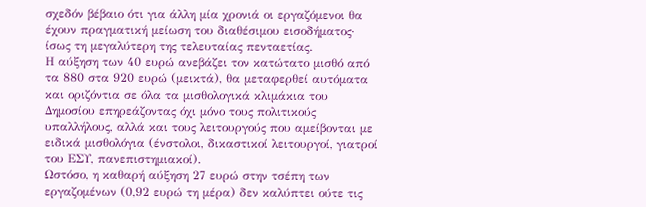σχεδόν βέβαιο ότι για άλλη μία χρονιά οι εργαζόμενοι θα έχουν πραγματική μείωση του διαθέσιμου εισοδήματος· ίσως τη μεγαλύτερη της τελευταίας πενταετίας.
Η αύξηση των 40 ευρώ ανεβάζει τον κατώτατο μισθό από τα 880 στα 920 ευρώ (μεικτά), θα μεταφερθεί αυτόματα και οριζόντια σε όλα τα μισθολογικά κλιμάκια του Δημοσίου επηρεάζοντας όχι μόνο τους πολιτικούς υπαλλήλους, αλλά και τους λειτουργούς που αμείβονται με ειδικά μισθολόγια (ένστολοι, δικαστικοί λειτουργοί, γιατροί του ΕΣΥ, πανεπιστημιακοί).
Ωστόσο, η καθαρή αύξηση 27 ευρώ στην τσέπη των εργαζομένων (0,92 ευρώ τη μέρα) δεν καλύπτει ούτε τις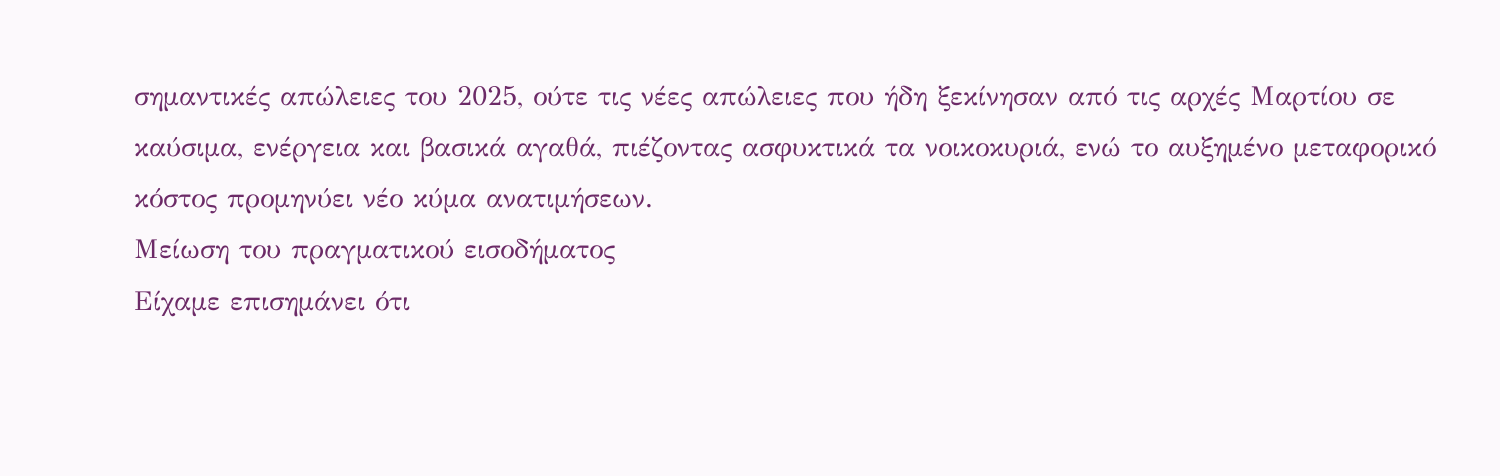σημαντικές απώλειες του 2025, ούτε τις νέες απώλειες που ήδη ξεκίνησαν από τις αρχές Μαρτίου σε καύσιμα, ενέργεια και βασικά αγαθά, πιέζοντας ασφυκτικά τα νοικοκυριά, ενώ το αυξημένο μεταφορικό κόστος προμηνύει νέο κύμα ανατιμήσεων.
Μείωση του πραγματικού εισοδήματος
Είχαμε επισημάνει ότι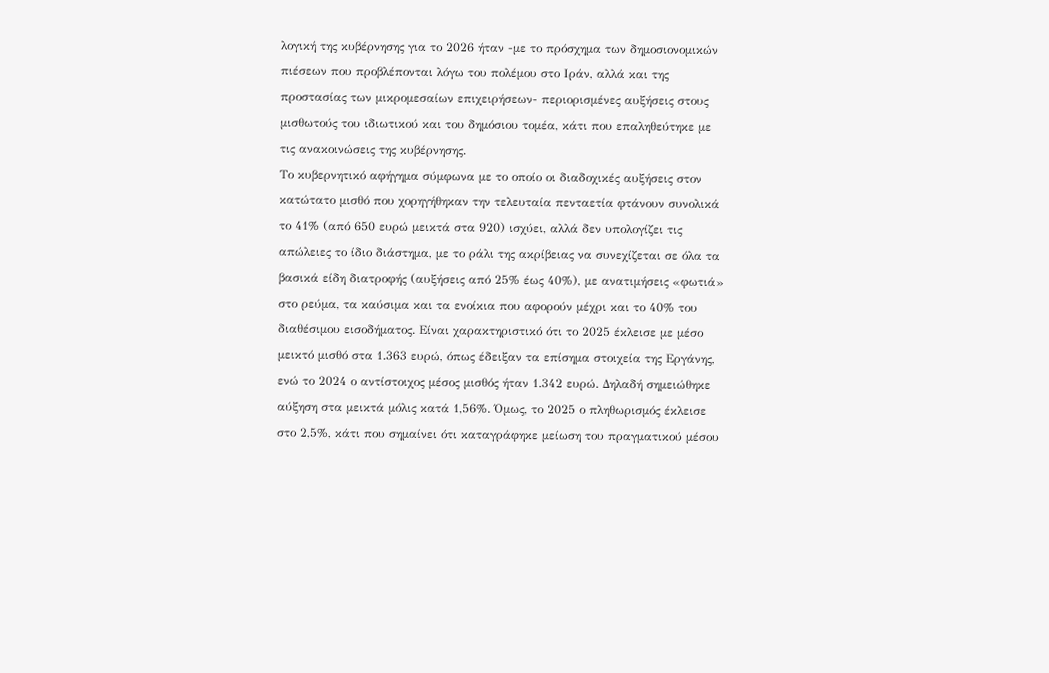λογική της κυβέρνησης για το 2026 ήταν -με το πρόσχημα των δημοσιονομικών πιέσεων που προβλέπονται λόγω του πολέμου στο Ιράν, αλλά και της προστασίας των μικρομεσαίων επιχειρήσεων- περιορισμένες αυξήσεις στους μισθωτούς του ιδιωτικού και του δημόσιου τομέα, κάτι που επαληθεύτηκε με τις ανακοινώσεις της κυβέρνησης.
Το κυβερνητικό αφήγημα σύμφωνα με το οποίο οι διαδοχικές αυξήσεις στον κατώτατο μισθό που χορηγήθηκαν την τελευταία πενταετία φτάνουν συνολικά το 41% (από 650 ευρώ μεικτά στα 920) ισχύει, αλλά δεν υπολογίζει τις απώλειες το ίδιο διάστημα, με το ράλι της ακρίβειας να συνεχίζεται σε όλα τα βασικά είδη διατροφής (αυξήσεις από 25% έως 40%), με ανατιμήσεις «φωτιά» στο ρεύμα, τα καύσιμα και τα ενοίκια που αφορούν μέχρι και το 40% του διαθέσιμου εισοδήματος. Είναι χαρακτηριστικό ότι το 2025 έκλεισε με μέσο μεικτό μισθό στα 1.363 ευρώ, όπως έδειξαν τα επίσημα στοιχεία της Εργάνης, ενώ το 2024 ο αντίστοιχος μέσος μισθός ήταν 1.342 ευρώ. Δηλαδή σημειώθηκε αύξηση στα μεικτά μόλις κατά 1,56%. Όμως, το 2025 ο πληθωρισμός έκλεισε στο 2,5%, κάτι που σημαίνει ότι καταγράφηκε μείωση του πραγματικού μέσου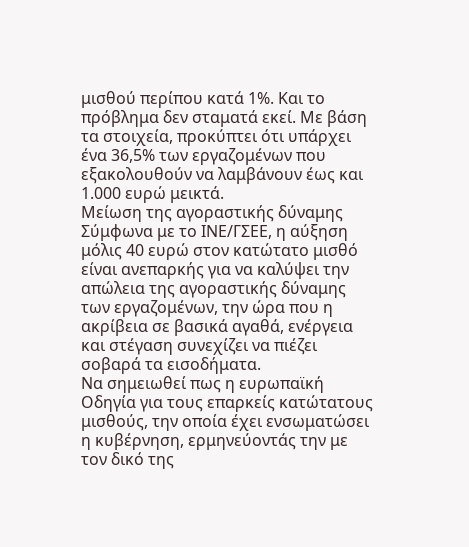μισθού περίπου κατά 1%. Και το πρόβλημα δεν σταματά εκεί. Με βάση τα στοιχεία, προκύπτει ότι υπάρχει ένα 36,5% των εργαζομένων που εξακολουθούν να λαμβάνουν έως και 1.000 ευρώ μεικτά.
Μείωση της αγοραστικής δύναμης
Σύμφωνα με το ΙΝΕ/ΓΣΕΕ, η αύξηση μόλις 40 ευρώ στον κατώτατο μισθό είναι ανεπαρκής για να καλύψει την απώλεια της αγοραστικής δύναμης των εργαζομένων, την ώρα που η ακρίβεια σε βασικά αγαθά, ενέργεια και στέγαση συνεχίζει να πιέζει σοβαρά τα εισοδήματα.
Να σημειωθεί πως η ευρωπαϊκή Οδηγία για τους επαρκείς κατώτατους μισθούς, την οποία έχει ενσωματώσει η κυβέρνηση, ερμηνεύοντάς την με τον δικό της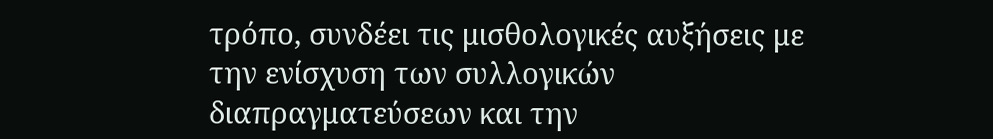τρόπο, συνδέει τις μισθολογικές αυξήσεις με την ενίσχυση των συλλογικών διαπραγματεύσεων και την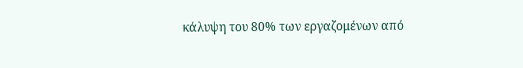κάλυψη του 80% των εργαζομένων από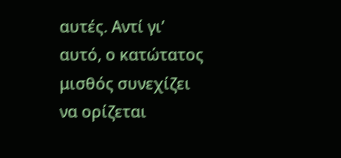αυτές. Αντί γι’ αυτό, ο κατώτατος μισθός συνεχίζει να ορίζεται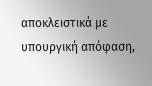αποκλειστικά με υπουργική απόφαση,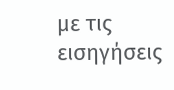με τις εισηγήσεις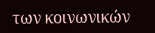των κοινωνικών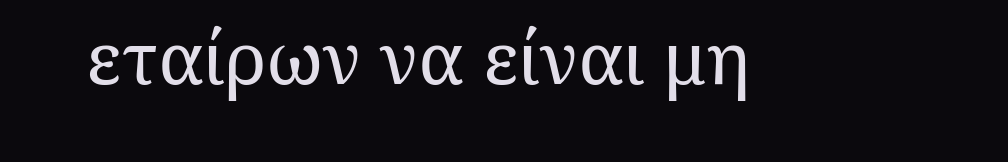εταίρων να είναι μη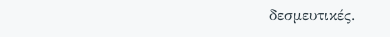δεσμευτικές.